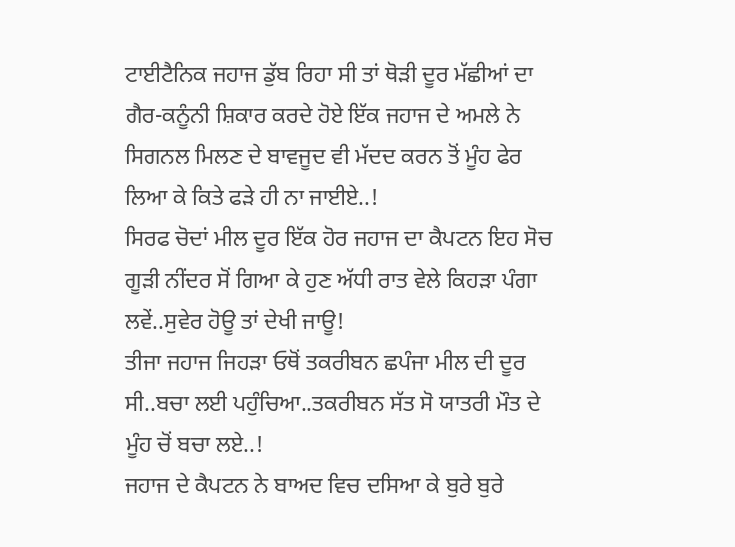ਟਾਈਟੈਨਿਕ ਜਹਾਜ ਡੁੱਬ ਰਿਹਾ ਸੀ ਤਾਂ ਥੋੜੀ ਦੂਰ ਮੱਛੀਆਂ ਦਾ ਗੈਰ-ਕਨੂੰਨੀ ਸ਼ਿਕਾਰ ਕਰਦੇ ਹੋਏ ਇੱਕ ਜਹਾਜ ਦੇ ਅਮਲੇ ਨੇ ਸਿਗਨਲ ਮਿਲਣ ਦੇ ਬਾਵਜੂਦ ਵੀ ਮੱਦਦ ਕਰਨ ਤੋਂ ਮੂੰਹ ਫੇਰ ਲਿਆ ਕੇ ਕਿਤੇ ਫੜੇ ਹੀ ਨਾ ਜਾਈਏ..!
ਸਿਰਫ ਚੋਦਾਂ ਮੀਲ ਦੂਰ ਇੱਕ ਹੋਰ ਜਹਾਜ ਦਾ ਕੈਪਟਨ ਇਹ ਸੋਚ ਗੂੜੀ ਨੀਂਦਰ ਸੋਂ ਗਿਆ ਕੇ ਹੁਣ ਅੱਧੀ ਰਾਤ ਵੇਲੇ ਕਿਹੜਾ ਪੰਗਾ ਲਵੇਂ..ਸੁਵੇਰ ਹੋਊ ਤਾਂ ਦੇਖੀ ਜਾਊ!
ਤੀਜਾ ਜਹਾਜ ਜਿਹੜਾ ਓਥੋਂ ਤਕਰੀਬਨ ਛਪੰਜਾ ਮੀਲ ਦੀ ਦੂਰ ਸੀ..ਬਚਾ ਲਈ ਪਹੁੰਚਿਆ..ਤਕਰੀਬਨ ਸੱਤ ਸੋ ਯਾਤਰੀ ਮੌਤ ਦੇ ਮੂੰਹ ਚੋਂ ਬਚਾ ਲਏ..!
ਜਹਾਜ ਦੇ ਕੈਪਟਨ ਨੇ ਬਾਅਦ ਵਿਚ ਦਸਿਆ ਕੇ ਬੁਰੇ ਬੁਰੇ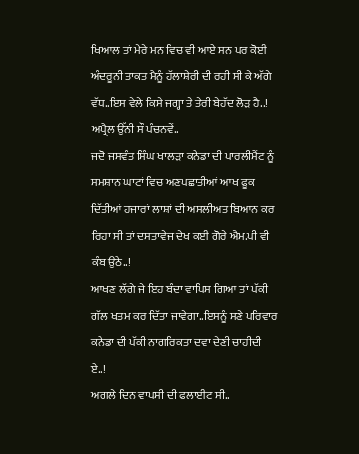ਖਿਆਲ ਤਾਂ ਮੇਰੇ ਮਨ ਵਿਚ ਵੀ ਆਏ ਸਨ ਪਰ ਕੋਈ ਅੰਦਰੂਨੀ ਤਾਕਤ ਮੈਨੂੰ ਹੱਲਾਸ਼ੇਰੀ ਦੀ ਰਹੀ ਸੀ ਕੇ ਅੱਗੇ ਵੱਧ..ਇਸ ਵੇਲੇ ਕਿਸੇ ਜਗ੍ਹਾ ਤੇ ਤੇਰੀ ਬੇਹੱਦ ਲੋੜ ਹੈ..!
ਅਪ੍ਰੈਲ ਉੱਨੀ ਸੌ ਪੰਚਨਵੇਂ..
ਜਦੋ ਜਸਵੰਤ ਸਿੰਘ ਖਾਲੜਾ ਕਨੇਡਾ ਦੀ ਪਾਰਲੀਮੈਂਟ ਨੂੰ ਸਮਸ਼ਾਨ ਘਾਟਾਂ ਵਿਚ ਅਣਪਛਾਤੀਆਂ ਆਖ ਫੂਕ ਦਿੱਤੀਆਂ ਹਜਾਰਾਂ ਲਾਸ਼ਾਂ ਦੀ ਅਸਲੀਅਤ ਬਿਆਨ ਕਰ ਰਿਹਾ ਸੀ ਤਾਂ ਦਸਤਾਵੇਜ ਦੇਖ ਕਈ ਗੋਰੇ ਐਮ.ਪੀ ਵੀ ਕੰਬ ਉਠੇ..!
ਆਖਣ ਲੱਗੇ ਜੇ ਇਹ ਬੰਦਾ ਵਾਪਿਸ ਗਿਆ ਤਾਂ ਪੱਕੀ ਗੱਲ ਖਤਮ ਕਰ ਦਿੱਤਾ ਜਾਵੇਗਾ..ਇਸਨੂੰ ਸਣੇ ਪਰਿਵਾਰ ਕਨੇਡਾ ਦੀ ਪੱਕੀ ਨਾਗਰਿਕਤਾ ਦਵਾ ਦੇਣੀ ਚਾਹੀਦੀ ਏ..!
ਅਗਲੇ ਦਿਨ ਵਾਪਸੀ ਦੀ ਫਲਾਈਟ ਸੀ..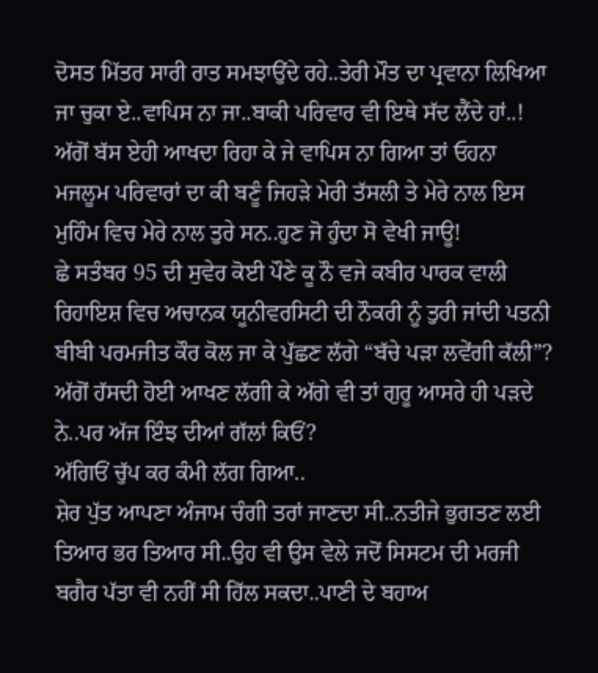ਦੋਸਤ ਮਿੱਤਰ ਸਾਰੀ ਰਾਤ ਸਮਝਾਉਂਦੇ ਰਹੇ..ਤੇਰੀ ਮੌਤ ਦਾ ਪ੍ਰਵਾਨਾ ਲਿਖਿਆ ਜਾ ਚੁਕਾ ਏ..ਵਾਪਿਸ ਨਾ ਜਾ..ਬਾਕੀ ਪਰਿਵਾਰ ਵੀ ਇਥੇ ਸੱਦ ਲੈਂਦੇ ਹਾਂ..!
ਅੱਗੋਂ ਬੱਸ ਏਹੀ ਆਖਦਾ ਰਿਹਾ ਕੇ ਜੇ ਵਾਪਿਸ ਨਾ ਗਿਆ ਤਾਂ ਓਹਨਾ ਮਜਲੂਮ ਪਰਿਵਾਰਾਂ ਦਾ ਕੀ ਬਣੂੰ ਜਿਹੜੇ ਮੇਰੀ ਤੱਸਲੀ ਤੇ ਮੇਰੇ ਨਾਲ ਇਸ ਮੁਹਿੰਮ ਵਿਚ ਮੇਰੇ ਨਾਲ ਤੁਰੇ ਸਨ..ਹੁਣ ਜੋ ਹੁੰਦਾ ਸੋ ਵੇਖੀ ਜਾਊ!
ਛੇ ਸਤੰਬਰ 95 ਦੀ ਸੁਵੇਰ ਕੋਈ ਪੌਣੇ ਕੂ ਨੌ ਵਜੇ ਕਬੀਰ ਪਾਰਕ ਵਾਲੀ ਰਿਹਾਇਸ਼ ਵਿਚ ਅਚਾਨਕ ਯੂਨੀਵਰਸਿਟੀ ਦੀ ਨੌਕਰੀ ਨੂੰ ਤੁਰੀ ਜਾਂਦੀ ਪਤਨੀ ਬੀਬੀ ਪਰਮਜੀਤ ਕੌਰ ਕੋਲ ਜਾ ਕੇ ਪੁੱਛਣ ਲੱਗੇ “ਬੱਚੇ ਪੜਾ ਲਵੇਂਗੀ ਕੱਲੀ”?
ਅੱਗੋਂ ਹੱਸਦੀ ਹੋਈ ਆਖਣ ਲੱਗੀ ਕੇ ਅੱਗੇ ਵੀ ਤਾਂ ਗੁਰੂ ਆਸਰੇ ਹੀ ਪੜਦੇ ਨੇ..ਪਰ ਅੱਜ ਇੰਝ ਦੀਆਂ ਗੱਲਾਂ ਕਿਓਂ?
ਅੱਗਿਓਂ ਚੁੱਪ ਕਰ ਕੰਮੀ ਲੱਗ ਗਿਆ..
ਸ਼ੇਰ ਪੁੱਤ ਆਪਣਾ ਅੰਜਾਮ ਚੰਗੀ ਤਰਾਂ ਜਾਣਦਾ ਸੀ..ਨਤੀਜੇ ਭੁਗਤਣ ਲਈ ਤਿਆਰ ਭਰ ਤਿਆਰ ਸੀ..ਉਹ ਵੀ ਉਸ ਵੇਲੇ ਜਦੋਂ ਸਿਸਟਮ ਦੀ ਮਰਜੀ ਬਗੈਰ ਪੱਤਾ ਵੀ ਨਹੀਂ ਸੀ ਹਿੱਲ ਸਕਦਾ..ਪਾਣੀ ਦੇ ਬਹਾਅ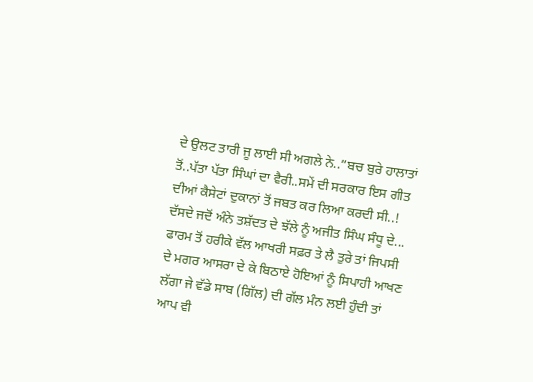ਦੇ ਉਲਟ ਤਾਰੀ ਜੂ ਲਾਈ ਸੀ ਅਗਲੇ ਨੇ..”ਬਚ ਬੁਰੇ ਹਾਲਾਤਾਂ ਤੋਂ..ਪੱਤਾ ਪੱਤਾ ਸਿੰਘਾਂ ਦਾ ਵੈਰੀ..ਸਮੇਂ ਦੀ ਸਰਕਾਰ ਇਸ ਗੀਤ ਦੀਆਂ ਕੈਸੇਟਾਂ ਦੁਕਾਨਾਂ ਤੋਂ ਜਬਤ ਕਰ ਲਿਆ ਕਰਦੀ ਸੀ..!
ਦੱਸਦੇ ਜਦੋਂ ਅੰਨੇ ਤਸ਼ੱਦਤ ਦੇ ਝੱਲੇ ਨੂੰ ਅਜੀਤ ਸਿੰਘ ਸੰਧੂ ਦੇ...
ਫਾਰਮ ਤੋਂ ਹਰੀਕੇ ਵੱਲ ਆਖਰੀ ਸਫ਼ਰ ਤੇ ਲੈ ਤੁਰੇ ਤਾਂ ਜਿਪਸੀ ਦੇ ਮਗਰ ਆਸਰਾ ਦੇ ਕੇ ਬਿਠਾਏ ਹੋਇਆਂ ਨੂੰ ਸਿਪਾਹੀ ਆਖਣ ਲੱਗਾ ਜੇ ਵੱਡੇ ਸਾਬ (ਗਿੱਲ) ਦੀ ਗੱਲ ਮੰਨ ਲਈ ਹੁੰਦੀ ਤਾਂ ਆਪ ਵੀ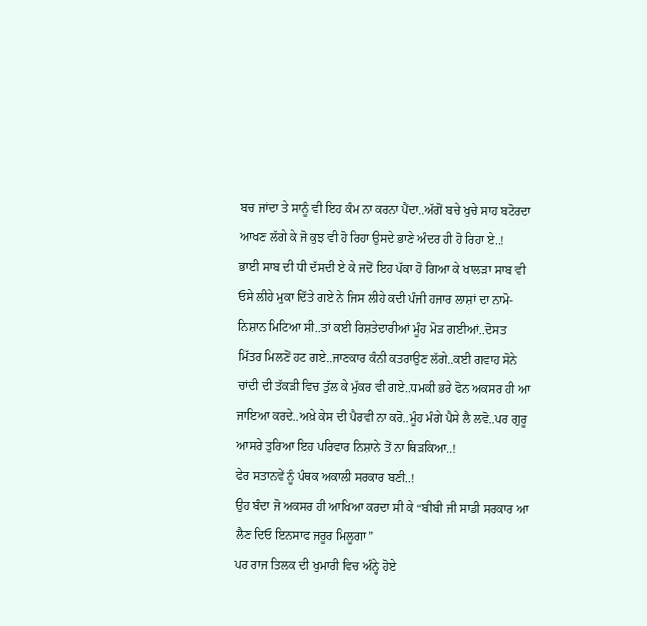ਬਚ ਜਾਂਦਾ ਤੇ ਸਾਨੂੰ ਵੀ ਇਹ ਕੰਮ ਨਾ ਕਰਨਾ ਪੈਂਦਾ..ਅੱਗੋਂ ਬਚੇ ਖੁਚੇ ਸਾਹ ਬਟੋਰਦਾ ਆਖਣ ਲੱਗੇ ਕੇ ਜੋ ਕੁਝ ਵੀ ਹੋ ਰਿਹਾ ਉਸਦੇ ਭਾਣੇ ਅੰਦਰ ਹੀ ਹੋ ਰਿਹਾ ਏ..!
ਭਾਈ ਸਾਬ ਦੀ ਧੀ ਦੱਸਦੀ ਏ ਕੇ ਜਦੋਂ ਇਹ ਪੱਕਾ ਹੋ ਗਿਆ ਕੇ ਖਾਲੜਾ ਸਾਬ ਵੀ ਓਸੇ ਲੀਹੇ ਮੁਕਾ ਦਿੱਤੇ ਗਏ ਨੇ ਜਿਸ ਲੀਹੇ ਕਦੀ ਪੰਜੀ ਹਜਾਰ ਲਾਸ਼ਾਂ ਦਾ ਨਾਮੋ-ਨਿਸ਼ਾਨ ਮਿਟਿਆ ਸੀ..ਤਾਂ ਕਈ ਰਿਸ਼ਤੇਦਾਰੀਆਂ ਮੂੰਹ ਮੋੜ ਗਈਆਂ..ਦੋਸਤ ਮਿੱਤਰ ਮਿਲਣੋਂ ਹਟ ਗਏ..ਜਾਣਕਾਰ ਕੰਨੀ ਕਤਰਾਉਣ ਲੱਗੇ..ਕਈ ਗਵਾਹ ਸੋਨੇ ਚਾਂਦੀ ਦੀ ਤੱਕੜੀ ਵਿਚ ਤੁੱਲ ਕੇ ਮੁੱਕਰ ਵੀ ਗਏ..ਧਮਕੀ ਭਰੇ ਫੋਨ ਅਕਸਰ ਹੀ ਆ ਜਾਇਆ ਕਰਦੇ..ਅਖ਼ੇ ਕੇਸ ਦੀ ਪੈਰਵੀ ਨਾ ਕਰੋ..ਮੂੰਹ ਮੰਗੇ ਪੈਸੇ ਲੈ ਲਵੋ..ਪਰ ਗੁਰੂ ਆਸਰੇ ਤੁਰਿਆ ਇਹ ਪਰਿਵਾਰ ਨਿਸ਼ਾਨੇ ਤੋਂ ਨਾ ਥਿੜਕਿਆ..!
ਫੇਰ ਸਤਾਨਵੇਂ ਨੂੰ ਪੰਥਕ ਅਕਾਲੀ ਸਰਕਾਰ ਬਣੀ..!
ਉਹ ਬੰਦਾ ਜੋ ਅਕਸਰ ਹੀ ਆਖਿਆ ਕਰਦਾ ਸੀ ਕੇ “ਬੀਬੀ ਜੀ ਸਾਡੀ ਸਰਕਾਰ ਆ ਲੈਣ ਦਿਓ ਇਨਸਾਫ ਜਰੂਰ ਮਿਲੂਗਾ”
ਪਰ ਰਾਜ ਤਿਲਕ ਦੀ ਖੁਮਾਰੀ ਵਿਚ ਅੰਨ੍ਹੇ ਹੋਏ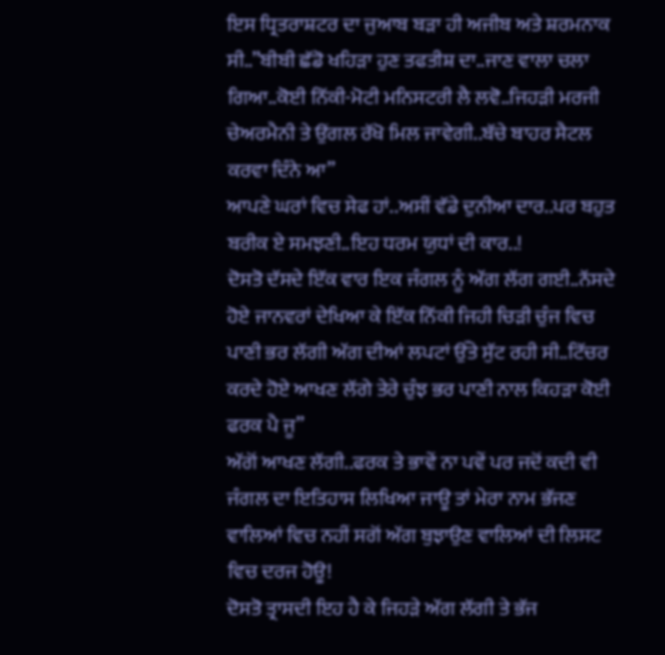ਇਸ ਧ੍ਰਿਤਰਾਸ਼ਟਰ ਦਾ ਜੁਆਬ ਬੜਾ ਹੀ ਅਜੀਬ ਅਤੇ ਸ਼ਰਮਨਾਕ ਸੀ..”ਬੀਬੀ ਛੱਡੋ ਖਹਿੜਾ ਹੁਣ ਤਫਤੀਸ਼ ਦਾ..ਜਾਣ ਵਾਲਾ ਚਲਾ ਗਿਆ..ਕੋਈ ਨਿੱਕੀ-ਮੋਟੀ ਮਨਿਸਟਰੀ ਲੈ ਲਵੋ..ਜਿਹੜੀ ਮਰਜੀ ਚੇਅਰਮੈਨੀ ਤੇ ਉਂਗਲ ਰੱਖੋ ਮਿਲ ਜਾਵੇਗੀ..ਬੱਚੇ ਬਾਹਰ ਸੈਟਲ ਕਰਵਾ ਦਿੰਨੇ ਆ”
ਆਪਣੇ ਘਰਾਂ ਵਿਚ ਸੇਫ ਹਾਂ..ਅਸੀਂ ਵੱਡੇ ਦੁਨੀਆ ਦਾਰ..ਪਰ ਬਹੁਤ ਬਰੀਕ ਏ ਸਮਝਣੀ..ਇਹ ਧਰਮ ਯੁਧਾਂ ਦੀ ਕਾਰ..!
ਦੋਸਤੋ ਦੱਸਦੇ ਇੱਕ ਵਾਰ ਇਕ ਜੰਗਲ ਨੂੰ ਅੱਗ ਲੱਗ ਗਈ..ਨੱਸਦੇ ਹੋਏ ਜਾਨਵਰਾਂ ਦੇਖਿਆ ਕੇ ਇੱਕ ਨਿੱਕੀ ਜਿਹੀ ਚਿੜੀ ਚੁੰਜ ਵਿਚ ਪਾਣੀ ਭਰ ਲੱਗੀ ਅੱਗ ਦੀਆਂ ਲਪਟਾਂ ਉੱਤੇ ਸੁੱਟ ਰਹੀ ਸੀ..ਟਿੱਚਰ ਕਰਦੇ ਹੋਏ ਆਖਣ ਲੱਗੇ ਤੇਰੇ ਚੁੰਝ ਭਰ ਪਾਣੀ ਨਾਲ ਕਿਹੜਾ ਕੋਈ ਫਰਕ ਪੈ ਜੂ”
ਅੱਗੋਂ ਆਖਣ ਲੱਗੀ..ਫਰਕ ਤੇ ਭਾਵੇਂ ਨਾ ਪਵੇਂ ਪਰ ਜਦੋਂ ਕਦੀ ਵੀ ਜੰਗਲ ਦਾ ਇਤਿਹਾਸ ਲਿਖਿਆ ਜਾਊ ਤਾਂ ਮੇਰਾ ਨਾਮ ਭੱਜਣ ਵਾਲਿਆਂ ਵਿਚ ਨਹੀਂ ਸਗੋਂ ਅੱਗ ਬੁਝਾਉਣ ਵਾਲਿਆਂ ਦੀ ਲਿਸਟ ਵਿਚ ਦਰਜ ਹੋਊ!
ਦੋਸਤੋ ਤ੍ਰਾਸਦੀ ਇਹ ਹੈ ਕੇ ਜਿਹੜੇ ਅੱਗ ਲੱਗੀ ਤੇ ਭੱਜ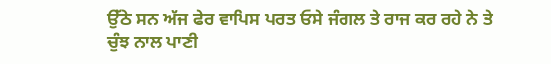ਉੱਠੇ ਸਨ ਅੱਜ ਫੇਰ ਵਾਪਿਸ ਪਰਤ ਓਸੇ ਜੰਗਲ ਤੇ ਰਾਜ ਕਰ ਰਹੇ ਨੇ ਤੇ ਚੁੰਝ ਨਾਲ ਪਾਣੀ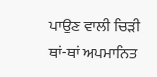ਪਾਉਣ ਵਾਲੀ ਚਿੜੀ ਥਾਂ-ਥਾਂ ਅਪਮਾਨਿਤ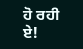ਹੋ ਰਹੀ ਏ!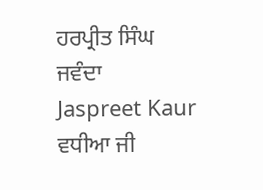ਹਰਪ੍ਰੀਤ ਸਿੰਘ ਜਵੰਦਾ
Jaspreet Kaur
ਵਧੀਆ ਜੀ